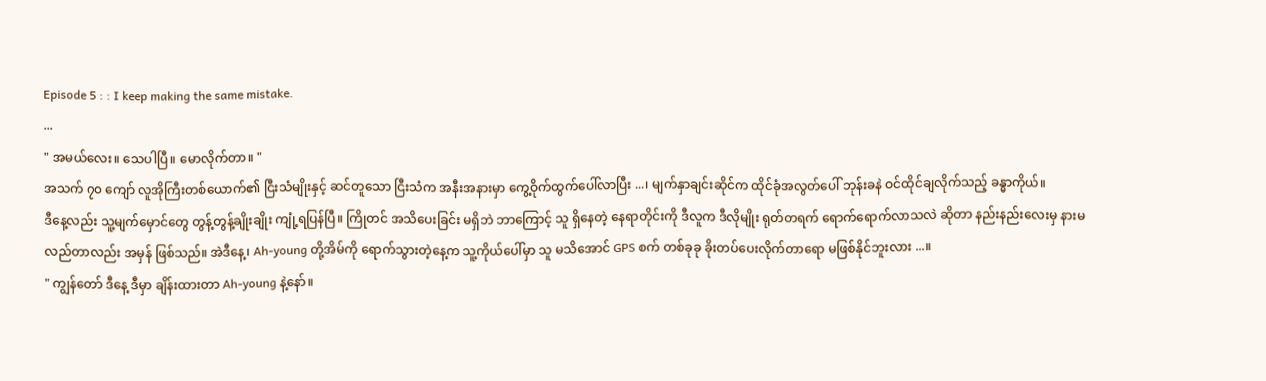Episode 5 : : I keep making the same mistake.
...
" အမယ်လေး။ သေပါပြီ။ မောလိုက်တာ။ "
အသက် ၇၀ ကျော် လူအိုကြီးတစ်ယောက်၏ ငြီးသံမျိုးနှင့် ဆင်တူသော ငြီးသံက အနီးအနားမှာ ကွေ့ဝိုက်ထွက်ပေါ်လာပြီး ...၊ မျက်နှာချင်းဆိုင်က ထိုင်ခုံအလွတ်ပေါ် ဘုန်းခနဲ ဝင်ထိုင်ချလိုက်သည့် ခန္ဓာကိုယ်။
ဒီနေ့လည်း သူ့မျက်မှောင်တွေ တွန့်တွန့်ချိုးချိုး ကျုံ့ရပြန်ပြီ။ ကြိုတင် အသိပေးခြင်း မရှိဘဲ ဘာကြောင့် သူ ရှိနေတဲ့ နေရာတိုင်းကို ဒီလူက ဒီလိုမျိုး ရုတ်တရက် ရောက်ရောက်လာသလဲ ဆိုတာ နည်းနည်းလေးမှ နားမလည်တာလည်း အမှန် ဖြစ်သည်။ အဲဒီနေ့၊ Ah-young တို့အိမ်ကို ရောက်သွားတဲ့နေ့က သူ့ကိုယ်ပေါ်မှာ သူ မသိအောင် GPS စက် တစ်ခုခု ခိုးတပ်ပေးလိုက်တာရော မဖြစ်နိုင်ဘူးလား ...။
" ကျွန်တော် ဒီနေ့ ဒီမှာ ချိန်းထားတာ Ah-young နဲ့နော်။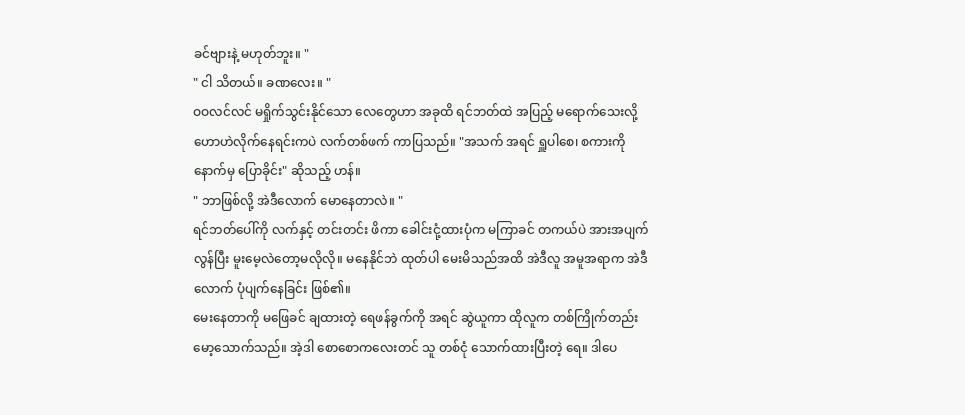ခင်ဗျားနဲ့ မဟုတ်ဘူး။ "
" ငါ သိတယ်။ ခဏလေး။ "
ဝဝလင်လင် မရှိုက်သွင်းနိုင်သော လေတွေဟာ အခုထိ ရင်ဘတ်ထဲ အပြည့် မရောက်သေးလို့ ဟောဟဲလိုက်နေရင်းကပဲ လက်တစ်ဖက် ကာပြသည်။ "အသက် အရင် ရှူပါစေ၊ စကားကို နောက်မှ ပြောခိုင်း" ဆိုသည့် ဟန်။
" ဘာဖြစ်လို့ အဲဒီလောက် မောနေတာလဲ။ "
ရင်ဘတ်ပေါ်ကို လက်နှင့် တင်းတင်း ဖိကာ ခေါင်းငုံ့ထားပုံက မကြာခင် တကယ်ပဲ အားအပျက်လွန်ပြီး မူးမေ့လဲတော့မလိုလို။ မနေနိုင်ဘဲ ထုတ်ပါ မေးမိသည်အထိ အဲဒီလူ အမူအရာက အဲဒီလောက် ပုံပျက်နေခြင်း ဖြစ်၏။
မေးနေတာကို မဖြေခင် ချထားတဲ့ ရေဖန်ခွက်ကို အရင် ဆွဲယူကာ ထိုလူက တစ်ကြိုက်တည်း မော့သောက်သည်။ အဲ့ဒါ စောစောကလေးတင် သူ တစ်ငုံ သောက်ထားပြီးတဲ့ ရေ။ ဒါပေ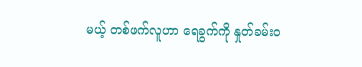မယ့် တစ်ဖက်လူဟာ ရေခွက်ကို နှုတ်ခမ်းဝ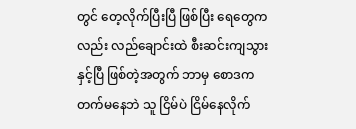တွင် တေ့လိုက်ပြီးပြီ ဖြစ်ပြီး ရေတွေကလည်း လည်ချောင်းထဲ စီးဆင်းကျသွားနှင့်ပြီ ဖြစ်တဲ့အတွက် ဘာမှ စောဒက တက်မနေဘဲ သူ ငြိမ်ပဲ ငြိမ်နေလိုက်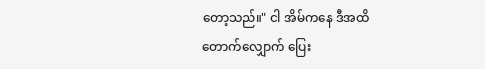တော့သည်။" ငါ အိမ်ကနေ ဒီအထိ တောက်လျှောက် ပြေး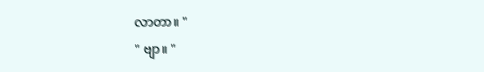လာတာ။ "
" ဗျာ။ "